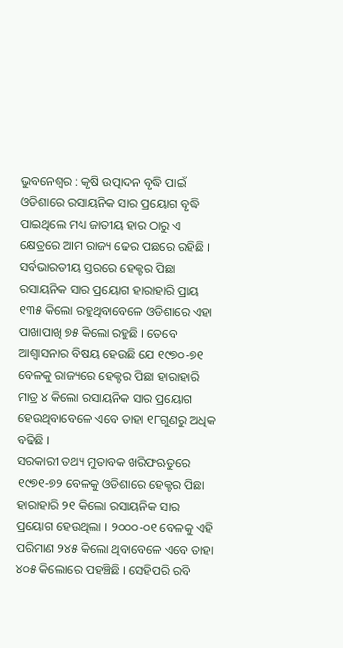ଭୁବନେଶ୍ୱର : କୃଷି ଉତ୍ପାଦନ ବୃଦ୍ଧି ପାଇଁ ଓଡିଶାରେ ରସାୟନିକ ସାର ପ୍ରୟୋଗ ବୃଦ୍ଧି ପାଇଥିଲେ ମଧ୍ୟ ଜାତୀୟ ହାର ଠାରୁ ଏ କ୍ଷେତ୍ରରେ ଆମ ରାଜ୍ୟ ଢେର ପଛରେ ରହିଛି । ସର୍ବଭାରତୀୟ ସ୍ତରରେ ହେକ୍ଟର ପିଛା ରସାୟନିକ ସାର ପ୍ରୟୋଗ ହାରାହାରି ପ୍ରାୟ ୧୩୫ କିଲୋ ରହୁଥିବାବେଳେ ଓଡିଶାରେ ଏହା ପାଖାପାଖି ୭୫ କିଲୋ ରହୁଛି । ତେବେ ଆଶ୍ୱାସନାର ବିଷୟ ହେଉଛି ଯେ ୧୯୭୦-୭୧ ବେଳକୁ ରାଜ୍ୟରେ ହେକ୍ଟର ପିଛା ହାରାହାରି ମାତ୍ର ୪ କିଲୋ ରସାୟନିକ ସାର ପ୍ରୟୋଗ ହେଉଥିବାବେଳେ ଏବେ ତାହା ୧୮ଗୁଣରୁ ଅଧିକ ବଢିଛି ।
ସରକାରୀ ତଥ୍ୟ ମୁତାବକ ଖରିଫଋତୁରେ ୧୯୭୧-୭୨ ବେଳକୁ ଓଡିଶାରେ ହେକ୍ଟର ପିଛା ହାରାହାରି ୨୧ କିଲୋ ରସାୟନିକ ସାର ପ୍ରୟୋଗ ହେଉଥିଲା । ୨୦୦୦-୦୧ ବେଳକୁ ଏହି ପରିମାଣ ୨୪୫ କିଲୋ ଥିବାବେଳେ ଏବେ ତାହା ୪୦୫ କିଲୋରେ ପହଞ୍ଚିଛି । ସେହିପରି ରବି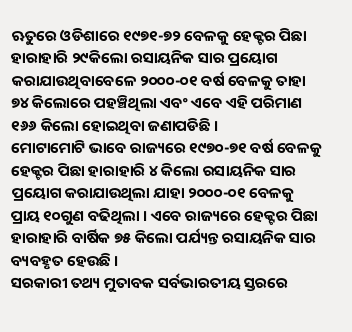ଋତୁରେ ଓଡିଶାରେ ୧୯୭୧-୭୨ ବେଳକୁ ହେକ୍ଟର ପିଛା ହାରାହାରି ୨୯କିଲୋ ରସାୟନିକ ସାର ପ୍ରୟୋଗ କରାଯାଉଥିବାବେଳେ ୨୦୦୦-୦୧ ବର୍ଷ ବେଳକୁ ତାହା ୭୪ କିଲୋରେ ପହଞ୍ଚିଥିଲା ଏବଂ ଏବେ ଏହି ପରିମାଣ ୧୬୬ କିଲୋ ହୋଇଥିବା ଜଣାପଡିଛି ।
ମୋଟାମୋଟି ଭାବେ ରାଜ୍ୟରେ ୧୯୭୦-୭୧ ବର୍ଷ ବେଳକୁ ହେକ୍ଟର ପିଛା ହାରାହାରି ୪ କିଲୋ ରସାୟନିକ ସାର ପ୍ରୟୋଗ କରାଯାଉଥିଲା ଯାହା ୨୦୦୦-୦୧ ବେଳକୁ ପ୍ରାୟ ୧୦ଗୁଣ ବଢିଥିଲା । ଏବେ ରାଜ୍ୟରେ ହେକ୍ଟର ପିଛା ହାରାହାରି ବାର୍ଷିକ ୭୫ କିଲୋ ପର୍ଯ୍ୟନ୍ତ ରସାୟନିକ ସାର ବ୍ୟବହୃତ ହେଉଛି ।
ସରକାରୀ ତଥ୍ୟ ମୁତାବକ ସର୍ବଭାରତୀୟ ସ୍ତରରେ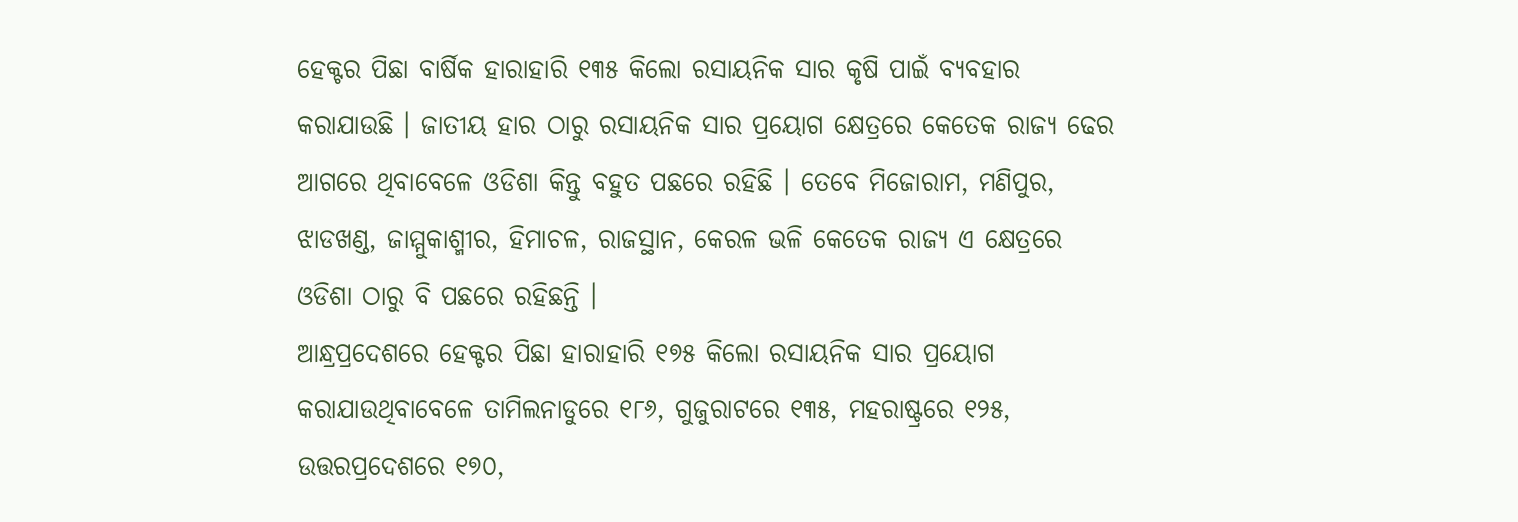ହେକ୍ଟର ପିଛା ବାର୍ଷିକ ହାରାହାରି ୧୩୫ କିଲୋ ରସାୟନିକ ସାର କୃଷି ପାଇଁ ବ୍ୟବହାର କରାଯାଉଛି । ଜାତୀୟ ହାର ଠାରୁ ରସାୟନିକ ସାର ପ୍ରୟୋଗ କ୍ଷେତ୍ରରେ କେତେକ ରାଜ୍ୟ ଢେର ଆଗରେ ଥିବାବେଳେ ଓଡିଶା କିନ୍ତୁ ବହୁତ ପଛରେ ରହିଛି । ତେବେ ମିଜୋରାମ, ମଣିପୁର, ଝାଡଖଣ୍ଡ, ଜାମ୍ମୁକାଶ୍ମୀର, ହିମାଚଳ, ରାଜସ୍ଥାନ, କେରଳ ଭଳି କେତେକ ରାଜ୍ୟ ଏ କ୍ଷେତ୍ରରେ ଓଡିଶା ଠାରୁ ବି ପଛରେ ରହିଛନ୍ତି ।
ଆନ୍ଧ୍ରପ୍ରଦେଶରେ ହେକ୍ଟର ପିଛା ହାରାହାରି ୧୭୫ କିଲୋ ରସାୟନିକ ସାର ପ୍ରୟୋଗ କରାଯାଉଥିବାବେଳେ ତାମିଲନାଡୁରେ ୧୮୬, ଗୁଜୁରାଟରେ ୧୩୫, ମହରାଷ୍ଟ୍ରରେ ୧୨୫, ଉତ୍ତରପ୍ରଦେଶରେ ୧୭୦,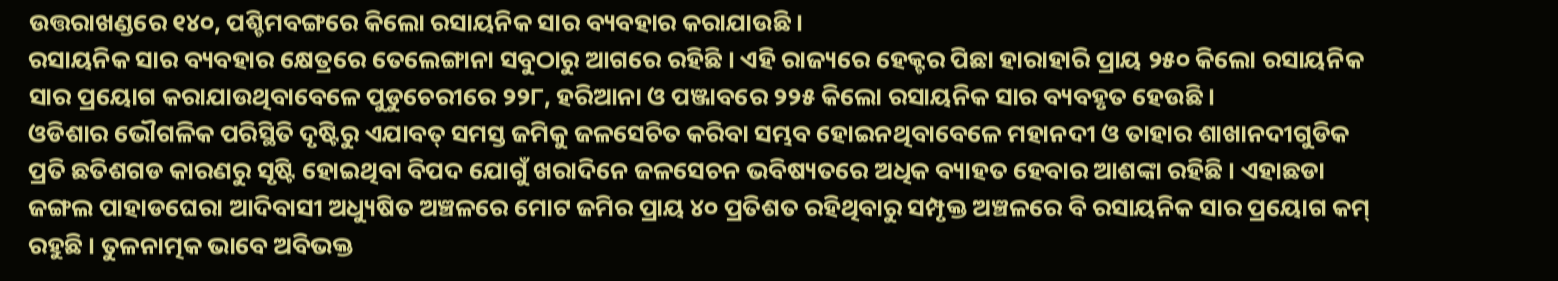ଉତ୍ତରାଖଣ୍ଡରେ ୧୪୦, ପଶ୍ଚିମବଙ୍ଗରେ କିଲୋ ରସାୟନିକ ସାର ବ୍ୟବହାର କରାଯାଉଛି ।
ରସାୟନିକ ସାର ବ୍ୟବହାର କ୍ଷେତ୍ରରେ ତେଲେଙ୍ଗାନା ସବୁଠାରୁ ଆଗରେ ରହିଛି । ଏହି ରାଜ୍ୟରେ ହେକ୍ଟର ପିଛା ହାରାହାରି ପ୍ରାୟ ୨୫୦ କିଲୋ ରସାୟନିକ ସାର ପ୍ରୟୋଗ କରାଯାଉଥିବାବେଳେ ପୁଡୁଚେରୀରେ ୨୨୮, ହରିଆନା ଓ ପଞ୍ଜାବରେ ୨୨୫ କିଲୋ ରସାୟନିକ ସାର ବ୍ୟବହୃତ ହେଉଛି ।
ଓଡିଶାର ଭୌଗଳିକ ପରିସ୍ଥିତି ଦୃଷ୍ଟିରୁ ଏଯାବତ୍ ସମସ୍ତ ଜମିକୁ ଜଳସେଚିତ କରିବା ସମ୍ଭବ ହୋଇନଥିବାବେଳେ ମହାନଦୀ ଓ ତାହାର ଶାଖାନଦୀଗୁଡିକ ପ୍ରତି ଛତିଶଗଡ କାରଣରୁ ସୃଷ୍ଟି ହୋଇଥିବା ବିପଦ ଯୋଗୁଁ ଖରାଦିନେ ଜଳସେଚନ ଭବିଷ୍ୟତରେ ଅଧିକ ବ୍ୟାହତ ହେବାର ଆଶଙ୍କା ରହିଛି । ଏହାଛଡା ଜଙ୍ଗଲ ପାହାଡଘେରା ଆଦିବାସୀ ଅଧ୍ୟୁଷିତ ଅଞ୍ଚଳରେ ମୋଟ ଜମିର ପ୍ରାୟ ୪୦ ପ୍ରତିଶତ ରହିଥିବାରୁ ସମ୍ପୃକ୍ତ ଅଞ୍ଚଳରେ ବି ରସାୟନିକ ସାର ପ୍ରୟୋଗ କମ୍ ରହୁଛି । ତୁଳନାତ୍ମକ ଭାବେ ଅବିଭକ୍ତ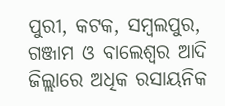ପୁରୀ, କଟକ, ସମ୍ବଲପୁର, ଗଞ୍ଜାମ ଓ ବାଲେଶ୍ୱର ଆଦି ଜିଲ୍ଲାରେ ଅଧିକ ରସାୟନିକ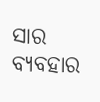ସାର ବ୍ୟବହାର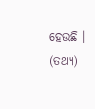ହେଉଛି । (ତଥ୍ୟ)